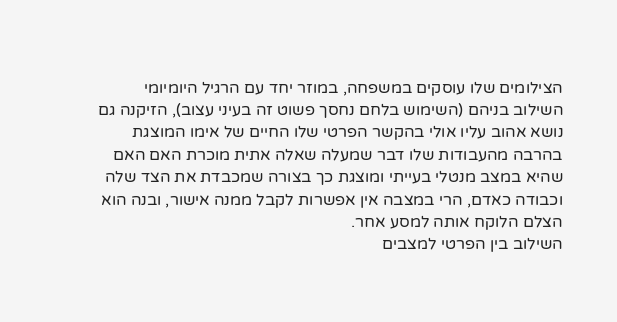הצילומים שלו עוסקים במשפחה, במוזר יחד עם הרגיל היומיומי השילוב בניהם (השימוש בלחם נחסך פשוט זה בעיני עצוב), הזיקנה גם נושא אהוב עליו אולי בהקשר הפרטי שלו החיים של אימו המוצגת בהרבה מהעבודות שלו דבר שמעלה שאלה אתית מוכרת האם האם שהיא במצב מנטלי בעייתי ומוצגת כך בצורה שמכבדת את הצד שלה וכבודה כאדם, הרי במצבה אין אפשרות לקבל ממנה אישור, ובנה הוא הצלם הלוקח אותה למסע אחר.
השילוב בין הפרטי למצבים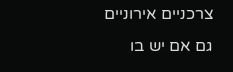צרכניים אירוניים גם אם יש בו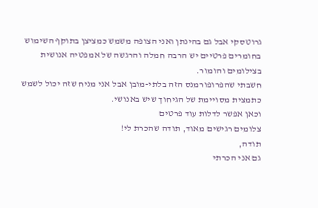גרוטסקי אבל גם בהינתן ואני הצופה משמש כמציצן בתוקף השימוש בחומרים פרטיים יש הרבה חמלה והרגשה של אמפטיה אנושית בצילומים והומור.
חשבתי שהפרופורמנס הזה בלתי-מובן אבל אני מניח שזה יכול לשמש כתמצית מסויימת של הגיחוך שיש באנושי.
וכאן אפשר לדלות עוד פרטים
צלומים רגישים מאוד, תודה שהכרת לי!
תודה,
גם אני הכרתי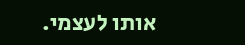אותו לעצמי.